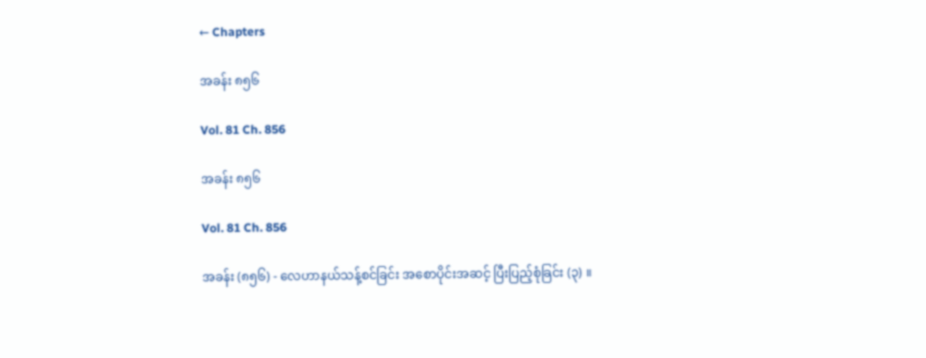← Chapters

အခန်း ၈၅၆

Vol. 81 Ch. 856

အခန်း ၈၅၆

Vol. 81 Ch. 856

အခန်း (၈၅၆) - လေဟာနယ်သန့်စင်ခြင်း အစောပိုင်းအဆင့် ပြီးပြည့်စုံခြင်း (၃) ။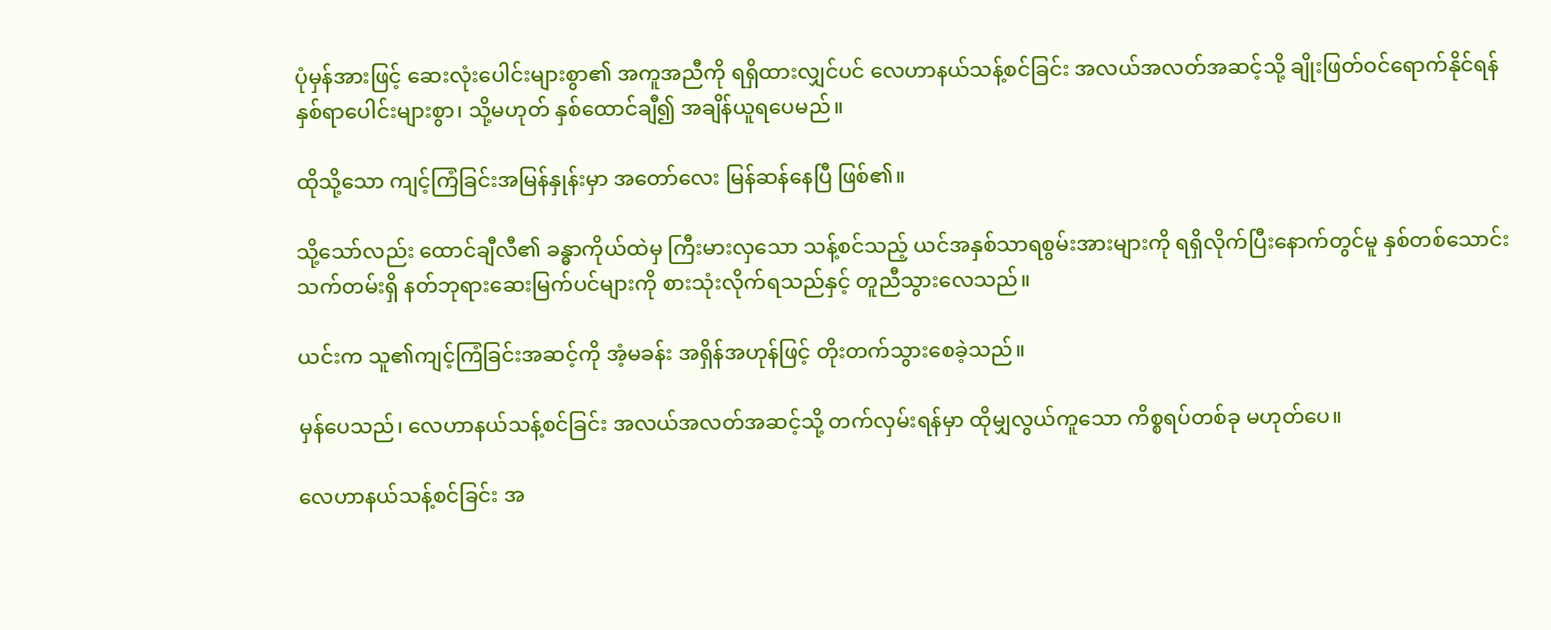ပုံမှန်အားဖြင့် ဆေးလုံးပေါင်းများစွာ၏ အကူအညီကို ရရှိထားလျှင်ပင် လေဟာနယ်သန့်စင်ခြင်း အလယ်အလတ်အဆင့်သို့ ချိုးဖြတ်ဝင်ရောက်နိုင်ရန် နှစ်ရာပေါင်းများစွာ၊ သို့မဟုတ် နှစ်ထောင်ချီ၍ အချိန်ယူရပေမည်။

ထိုသို့သော ကျင့်ကြံခြင်းအမြန်နှုန်းမှာ အတော်လေး မြန်ဆန်နေပြီ ဖြစ်၏။

သို့သော်လည်း ထောင်ချီလီ၏ ခန္ဓာကိုယ်ထဲမှ ကြီးမားလှသော သန့်စင်သည့် ယင်အနှစ်သာရစွမ်းအားများကို ရရှိလိုက်ပြီးနောက်တွင်မူ နှစ်တစ်သောင်းသက်တမ်းရှိ နတ်ဘုရားဆေးမြက်ပင်များကို စားသုံးလိုက်ရသည်နှင့် တူညီသွားလေသည်။

ယင်းက သူ၏ကျင့်ကြံခြင်းအဆင့်ကို အံ့မခန်း အရှိန်အဟုန်ဖြင့် တိုးတက်သွားစေခဲ့သည်။

မှန်ပေသည်၊ လေဟာနယ်သန့်စင်ခြင်း အလယ်အလတ်အဆင့်သို့ တက်လှမ်းရန်မှာ ထိုမျှလွယ်ကူသော ကိစ္စရပ်တစ်ခု မဟုတ်ပေ။

လေဟာနယ်သန့်စင်ခြင်း အ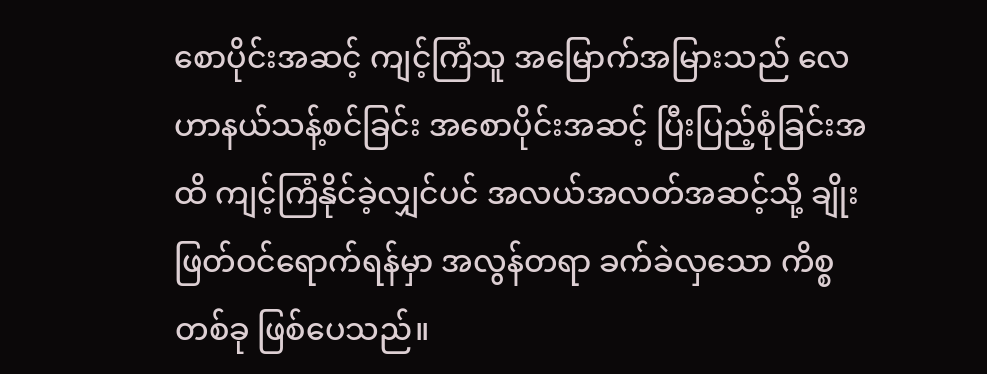စောပိုင်းအဆင့် ကျင့်ကြံသူ အမြောက်အမြားသည် လေဟာနယ်သန့်စင်ခြင်း အစောပိုင်းအဆင့် ပြီးပြည့်စုံခြင်းအထိ ကျင့်ကြံနိုင်ခဲ့လျှင်ပင် အလယ်အလတ်အဆင့်သို့ ချိုးဖြတ်ဝင်ရောက်ရန်မှာ အလွန်တရာ ခက်ခဲလှသော ကိစ္စတစ်ခု ဖြစ်ပေသည်။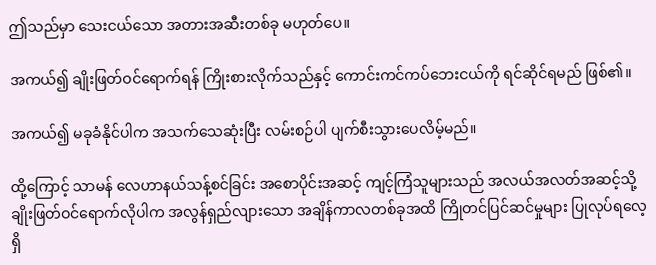ဤသည်မှာ သေးငယ်သော အတားအဆီးတစ်ခု မဟုတ်ပေ။

အကယ်၍ ချိုးဖြတ်ဝင်ရောက်ရန် ကြိုးစားလိုက်သည်နှင့် ကောင်းကင်ကပ်ဘေးငယ်ကို ရင်ဆိုင်ရမည် ဖြစ်၏။

အကယ်၍ မခုခံနိုင်ပါက အသက်သေဆုံးပြီး လမ်းစဉ်ပါ ပျက်စီးသွားပေလိမ့်မည်။

ထို့ကြောင့် သာမန် လေဟာနယ်သန့်စင်ခြင်း အစောပိုင်းအဆင့် ကျင့်ကြံသူများသည် အလယ်အလတ်အဆင့်သို့ ချိုးဖြတ်ဝင်ရောက်လိုပါက အလွန်ရှည်လျားသော အချိန်ကာလတစ်ခုအထိ ကြိုတင်ပြင်ဆင်မှုများ ပြုလုပ်ရလေ့ရှိ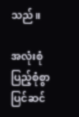သည်။

အလုံးစုံ ပြည့်စုံစွာ ပြင်ဆင်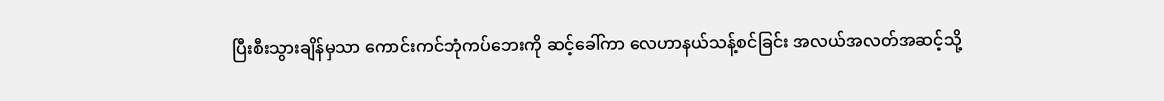ပြီးစီးသွားချိန်မှသာ ကောင်းကင်ဘုံကပ်ဘေးကို ဆင့်ခေါ်ကာ လေဟာနယ်သန့်စင်ခြင်း အလယ်အလတ်အဆင့်သို့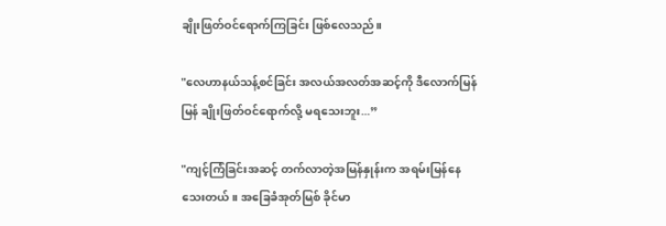ချိုးဖြတ်ဝင်ရောက်ကြခြင်း ဖြစ်လေသည်။

"လေဟာနယ်သန့်စင်ခြင်း အလယ်အလတ်အဆင့်ကို ဒီလောက်မြန်မြန် ချိုးဖြတ်ဝင်ရောက်လို့ မရသေးဘူး...”

"ကျင့်ကြံခြင်းအဆင့် တက်လာတဲ့အမြန်နှုန်းက အရမ်းမြန်နေသေးတယ်။ အခြေခံအုတ်မြစ် ခိုင်မာ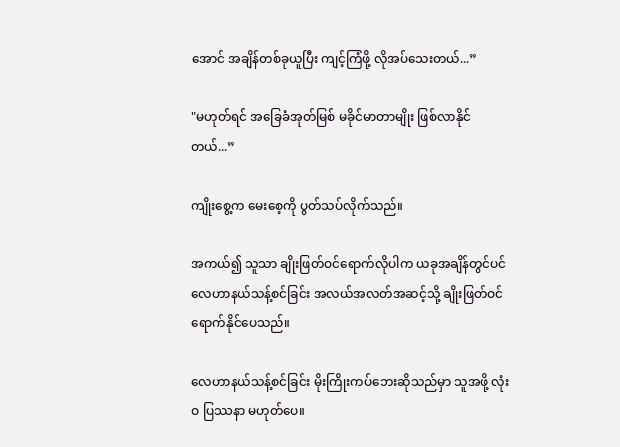အောင် အချိန်တစ်ခုယူပြီး ကျင့်ကြံဖို့ လိုအပ်သေးတယ်...”

"မဟုတ်ရင် အခြေခံအုတ်မြစ် မခိုင်မာတာမျိုး ဖြစ်လာနိုင်တယ်...”

ကျိုးစွေ့က မေးစေ့ကို ပွတ်သပ်လိုက်သည်။

အကယ်၍ သူသာ ချိုးဖြတ်ဝင်ရောက်လိုပါက ယခုအချိန်တွင်ပင် လေဟာနယ်သန့်စင်ခြင်း အလယ်အလတ်အဆင့်သို့ ချိုးဖြတ်ဝင်ရောက်နိုင်ပေသည်။

လေဟာနယ်သန့်စင်ခြင်း မိုးကြိုးကပ်ဘေးဆိုသည်မှာ သူအဖို့ လုံးဝ ပြဿနာ မဟုတ်ပေ။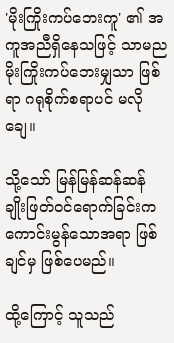'မိုးကြိုးကပ်ဘေးကူ' ၏ အကူအညီရှိနေသဖြင့် သာမည မိုးကြိုးကပ်ဘေးမျှသာ ဖြစ်ရာ ဂရုစိုက်စရာပင် မလိုချေ။

သို့သော် မြန်မြန်ဆန်ဆန် ချိုးဖြတ်ဝင်ရောက်ခြင်းက ကောင်းမွန်သောအရာ ဖြစ်ချင်မှ ဖြစ်ပေမည်။

ထို့ကြောင့် သူသည်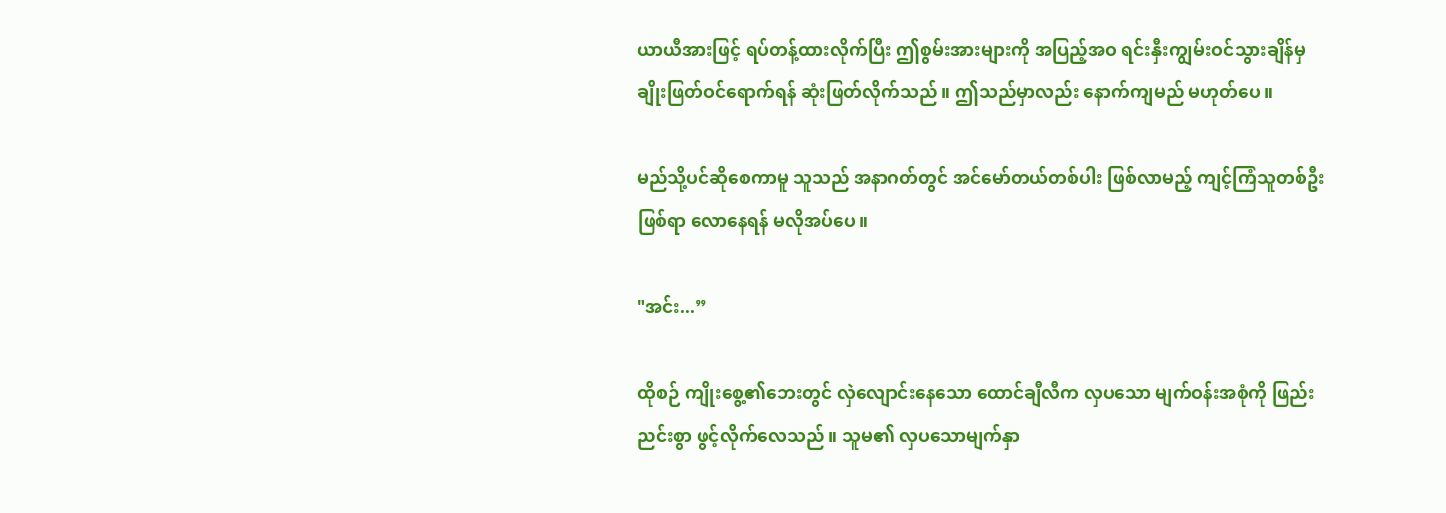ယာယီအားဖြင့် ရပ်တန့်ထားလိုက်ပြီး ဤစွမ်းအားများကို အပြည့်အဝ ရင်းနှီးကျွမ်းဝင်သွားချိန်မှ ချိုးဖြတ်ဝင်ရောက်ရန် ဆုံးဖြတ်လိုက်သည်။ ဤသည်မှာလည်း နောက်ကျမည် မဟုတ်ပေ။

မည်သို့ပင်ဆိုစေကာမူ သူသည် အနာဂတ်တွင် အင်မော်တယ်တစ်ပါး ဖြစ်လာမည့် ကျင့်ကြံသူတစ်ဦးဖြစ်ရာ လောနေရန် မလိုအပ်ပေ။

"အင်း...”

ထိုစဉ် ကျိုးစွေ့၏ဘေးတွင် လှဲလျောင်းနေသော ထောင်ချီလီက လှပသော မျက်ဝန်းအစုံကို ဖြည်းညင်းစွာ ဖွင့်လိုက်လေသည်။ သူမ၏ လှပသောမျက်နှာ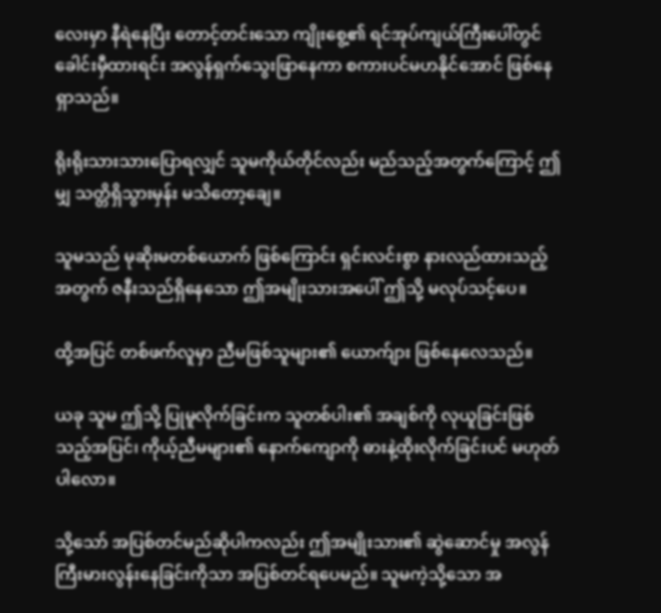လေးမှာ နီရဲနေပြီး တောင့်တင်းသော ကျိုးစွေ့၏ ရင်အုပ်ကျယ်ကြီးပေါ်တွင် ခေါင်းမှီထားရင်း အလွန်ရှက်သွေးဖြာနေကာ စကားပင်မဟနိုင်အောင် ဖြစ်နေရှာသည်။

ရိုးရိုးသားသားပြောရလျှင် သူမကိုယ်တိုင်လည်း မည်သည့်အတွက်ကြောင့် ဤမျှ သတ္တိရှိသွားမှန်း မသိတော့ချေ။

သူမသည် မုဆိုးမတစ်ယောက် ဖြစ်ကြောင်း ရှင်းလင်းစွာ နားလည်ထားသည့်အတွက် ဇနီးသည်ရှိနေသော ဤအမျိုးသားအပေါ် ဤသို့ မလုပ်သင့်ပေ။

ထို့အပြင် တစ်ဖက်လူမှာ ညီမဖြစ်သူများ၏ ယောက်ျား ဖြစ်နေလေသည်။

ယခု သူမ ဤသို့ ပြုမူလိုက်ခြင်းက သူတစ်ပါး၏ အချစ်ကို လုယူခြင်းဖြစ်သည့်အပြင်၊ ကိုယ့်ညီမများ၏ နောက်ကျောကို ဓားနဲ့ထိုးလိုက်ခြင်းပင် မဟုတ်ပါလော။

သို့သော် အပြစ်တင်မည်ဆိုပါကလည်း ဤအမျိုးသား၏ ဆွဲဆောင်မှု အလွန်ကြီးမားလွန်းနေခြင်းကိုသာ အပြစ်တင်ရပေမည်။ သူမကဲ့သို့သော အ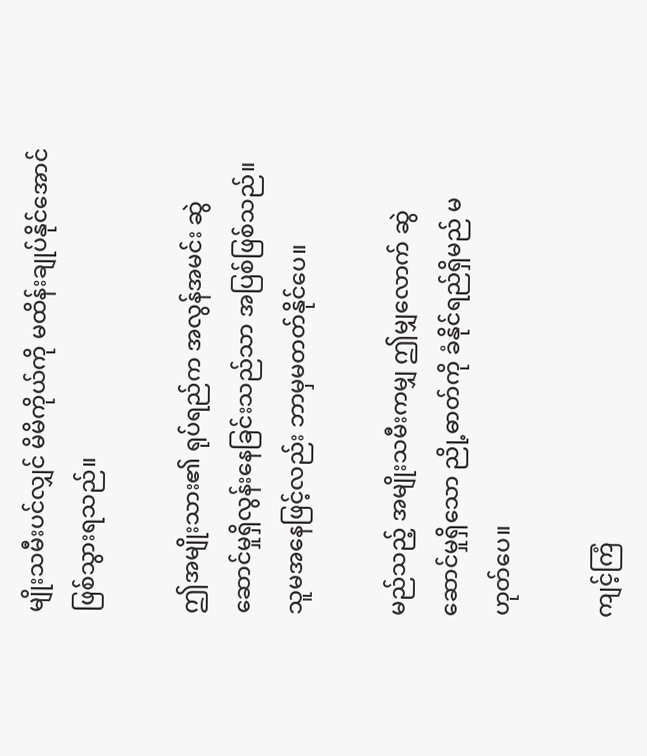မျိုးသမီးပင်လျှင် မိမိကိုယ်ကို မထိန်းချုပ်နိုင်အောင် ဖြစ်သွားရသည်။

ဤအမျိုးသား၏ ရုပ်ရည်က အလွန်အမင်း ဆွဲဆောင်မှုရှိလွန်းနေခြင်းသည်သာ အပြစ်ဖြစ်သည်။ သူမအနေဖြင့်လည်း ဘာမှမတတ်နိုင်ပေ။

မည်သည့် အမျိုးသမီးကမျှ ဤမျှလောက် ဆွဲဆောင်မှုရှိသော ညို့ဓာတ်ကို ခံနိုင်ရည်ရှိမည် မဟုတ်ပေ။

ကျင့်ကြံ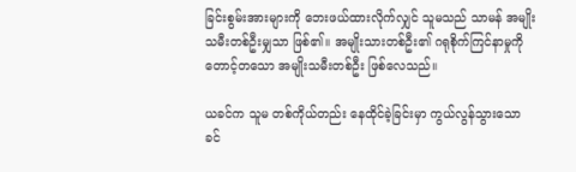ခြင်းစွမ်းအားများကို ဘေးဖယ်ထားလိုက်လျှင် သူမသည် သာမန် အမျိုးသမီးတစ်ဦးမျှသာ ဖြစ်၏။ အမျိုးသားတစ်ဦး၏ ဂရုစိုက်ကြင်နာမှုကို တောင့်တသော အမျိုးသမီးတစ်ဦး ဖြစ်လေသည်။

ယခင်က သူမ တစ်ကိုယ်တည်း နေထိုင်ခဲ့ခြင်းမှာ ကွယ်လွန်သွားသော ခင်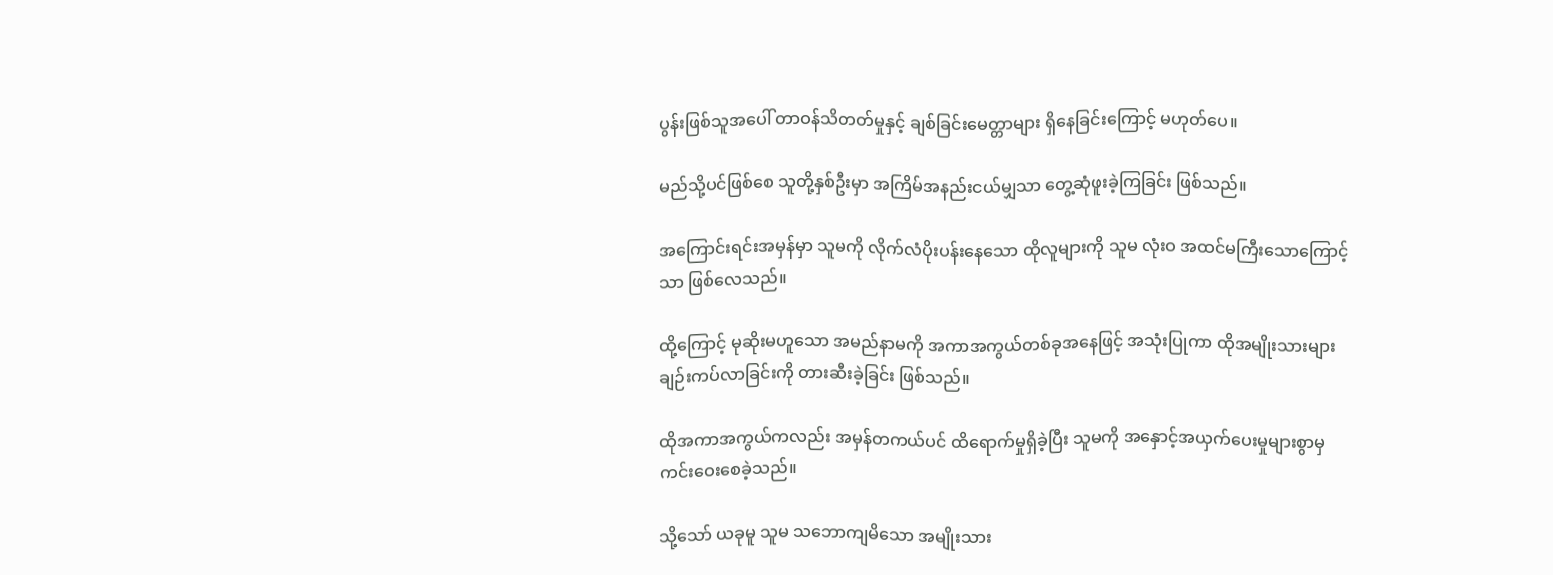ပွန်းဖြစ်သူအပေါ် တာဝန်သိတတ်မှုနှင့် ချစ်ခြင်းမေတ္တာများ ရှိနေခြင်းကြောင့် မဟုတ်ပေ။

မည်သို့ပင်ဖြစ်စေ သူတို့နှစ်ဦးမှာ အကြိမ်အနည်းငယ်မျှသာ တွေ့ဆုံဖူးခဲ့ကြခြင်း ဖြစ်သည်။

အကြောင်းရင်းအမှန်မှာ သူမကို လိုက်လံပိုးပန်းနေသော ထိုလူများကို သူမ လုံးဝ အထင်မကြီးသောကြောင့်သာ ဖြစ်လေသည်။

ထို့ကြောင့် မုဆိုးမဟူသော အမည်နာမကို အကာအကွယ်တစ်ခုအနေဖြင့် အသုံးပြုကာ ထိုအမျိုးသားများ ချဉ်းကပ်လာခြင်းကို တားဆီးခဲ့ခြင်း ဖြစ်သည်။

ထိုအကာအကွယ်ကလည်း အမှန်တကယ်ပင် ထိရောက်မှုရှိခဲ့ပြီး သူမကို အနှောင့်အယှက်ပေးမှုများစွာမှ ကင်းဝေးစေခဲ့သည်။

သို့သော် ယခုမူ သူမ သဘောကျမိသော အမျိုးသား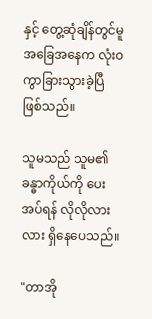နှင့် တွေ့ဆုံချိန်တွင်မူ အခြေအနေက လုံးဝ ကွာခြားသွားခဲ့ပြီ ဖြစ်သည်။

သူမသည် သူမ၏ခန္ဓာကိုယ်ကို ပေးအပ်ရန် လိုလိုလားလား ရှိနေပေသည်။

"တာအို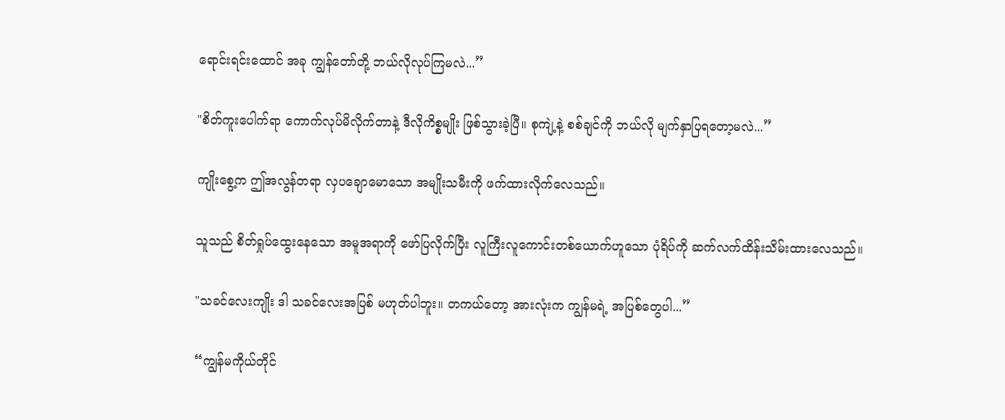ရောင်းရင်းထောင် အခု ကျွန်တော်တို့ ဘယ်လိုလုပ်ကြမလဲ...”

"စိတ်ကူးပေါက်ရာ ကောက်လုပ်မိလိုက်တာနဲ့ ဒီလိုကိစ္စမျိုး ဖြစ်သွားခဲ့ပြီ။ စုကျဲ့နဲ့ စစ်ချင်ကို ဘယ်လို မျက်နှာပြရတော့မလဲ...”

ကျိုးစွေ့က ဤအလွန်တရာ လှပချောမောသော အမျိုးသမီးကို ဖက်ထားလိုက်လေသည်။

သူသည် စိတ်ရှုပ်ထွေးနေသော အမူအရာကို ဖော်ပြလိုက်ပြီး လူကြီးလူကောင်းတစ်ယောက်ဟူသော ပုံရိပ်ကို ဆက်လက်ထိန်းသိမ်းထားလေသည်။

"သခင်လေးကျိုး ဒါ သခင်လေးအပြစ် မဟုတ်ပါဘူး။ တကယ်တော့ အားလုံးက ကျွန်မရဲ့ အပြစ်တွေပါ...”

“ကျွန်မကိုယ်တိုင်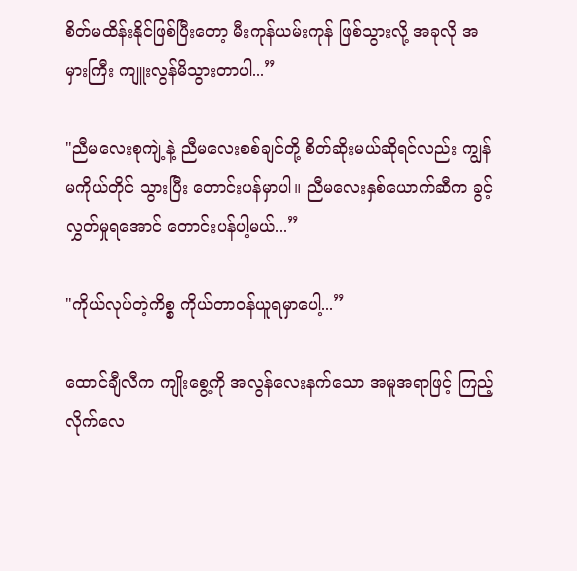စိတ်မထိန်းနိုင်ဖြစ်ပြီးတော့ မီးကုန်ယမ်းကုန် ဖြစ်သွားလို့ အခုလို အမှားကြီး ကျူးလွန်မိသွားတာပါ...”

"ညီမလေးစုကျဲ့နဲ့ ညီမလေးစစ်ချင်တို့ စိတ်ဆိုးမယ်ဆိုရင်လည်း ကျွန်မကိုယ်တိုင် သွားပြီး တောင်းပန်မှာပါ။ ညီမလေးနှစ်ယောက်ဆီက ခွင့်လွှတ်မှုရအောင် တောင်းပန်ပါ့မယ်...”

"ကိုယ်လုပ်တဲ့ကိစ္စ ကိုယ်တာဝန်ယူရမှာပေါ့...”

ထောင်ချီလီက ကျိုးစွေ့ကို အလွန်လေးနက်သော အမူအရာဖြင့် ကြည့်လိုက်လေ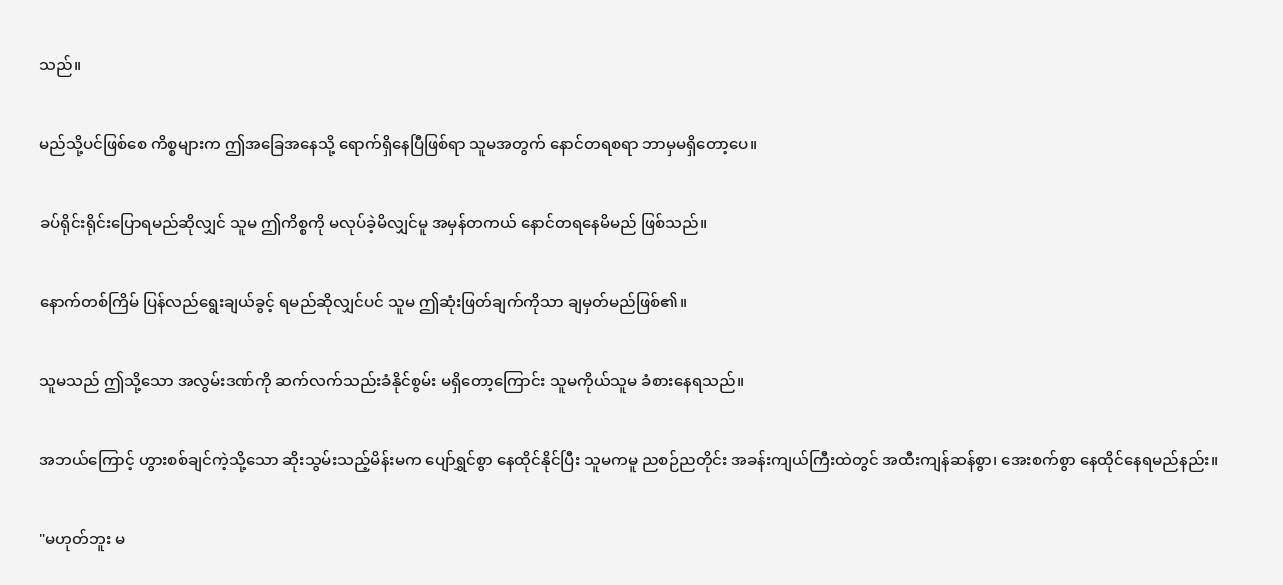သည်။

မည်သို့ပင်ဖြစ်စေ ကိစ္စများက ဤအခြေအနေသို့ ရောက်ရှိနေပြီဖြစ်ရာ သူမအတွက် နောင်တရစရာ ဘာမှမရှိတော့ပေ။

ခပ်ရိုင်းရိုင်းပြောရမည်ဆိုလျှင် သူမ ဤကိစ္စကို မလုပ်ခဲ့မိလျှင်မူ အမှန်တကယ် နောင်တရနေမိမည် ဖြစ်သည်။

နောက်တစ်ကြိမ် ပြန်လည်ရွေးချယ်ခွင့် ရမည်ဆိုလျှင်ပင် သူမ ဤဆုံးဖြတ်ချက်ကိုသာ ချမှတ်မည်ဖြစ်၏။

သူမသည် ဤသို့သော အလွမ်းဒဏ်ကို ဆက်လက်သည်းခံနိုင်စွမ်း မရှိတော့ကြောင်း သူမကိုယ်သူမ ခံစားနေရသည်။

အဘယ်ကြောင့် ဟွားစစ်ချင်ကဲ့သို့သော ဆိုးသွမ်းသည့်မိန်းမက ပျော်ရွှင်စွာ နေထိုင်နိုင်ပြီး သူမကမူ ညစဉ်ညတိုင်း အခန်းကျယ်ကြီးထဲတွင် အထီးကျန်ဆန်စွာ၊ အေးစက်စွာ နေထိုင်နေရမည်နည်း။

"မဟုတ်ဘူး မ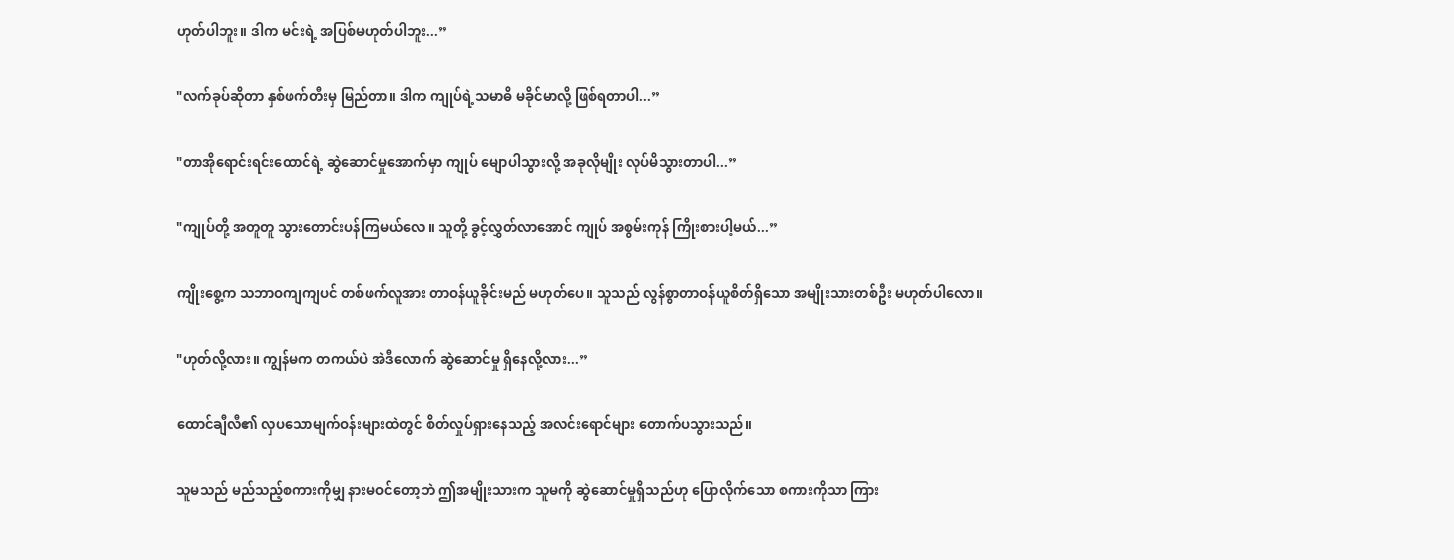ဟုတ်ပါဘူး။ ဒါက မင်းရဲ့ အပြစ်မဟုတ်ပါဘူး...”

"လက်ခုပ်ဆိုတာ နှစ်ဖက်တီးမှ မြည်တာ။ ဒါက ကျုပ်ရဲ့သမာဓိ မခိုင်မာလို့ ဖြစ်ရတာပါ...”

"တာအိုရောင်းရင်းထောင်ရဲ့ ဆွဲဆောင်မှုအောက်မှာ ကျုပ် မျောပါသွားလို့ အခုလိုမျိုး လုပ်မိသွားတာပါ...”

"ကျုပ်တို့ အတူတူ သွားတောင်းပန်ကြမယ်လေ။ သူတို့ ခွင့်လွှတ်လာအောင် ကျုပ် အစွမ်းကုန် ကြိုးစားပါ့မယ်...”

ကျိုးစွေ့က သဘာဝကျကျပင် တစ်ဖက်လူအား တာဝန်ယူခိုင်းမည် မဟုတ်ပေ။ သူသည် လွန်စွာတာဝန်ယူစိတ်ရှိသော အမျိုးသားတစ်ဦး မဟုတ်ပါလော။

"ဟုတ်လို့လား။ ကျွန်မက တကယ်ပဲ အဲဒီလောက် ဆွဲဆောင်မှု ရှိနေလို့လား...”

ထောင်ချီလီ၏ လှပသောမျက်ဝန်းများထဲတွင် စိတ်လှုပ်ရှားနေသည့် အလင်းရောင်များ တောက်ပသွားသည်။

သူမသည် မည်သည့်စကားကိုမျှ နားမဝင်တော့ဘဲ ဤအမျိုးသားက သူမကို ဆွဲဆောင်မှုရှိသည်ဟု ပြောလိုက်သော စကားကိုသာ ကြား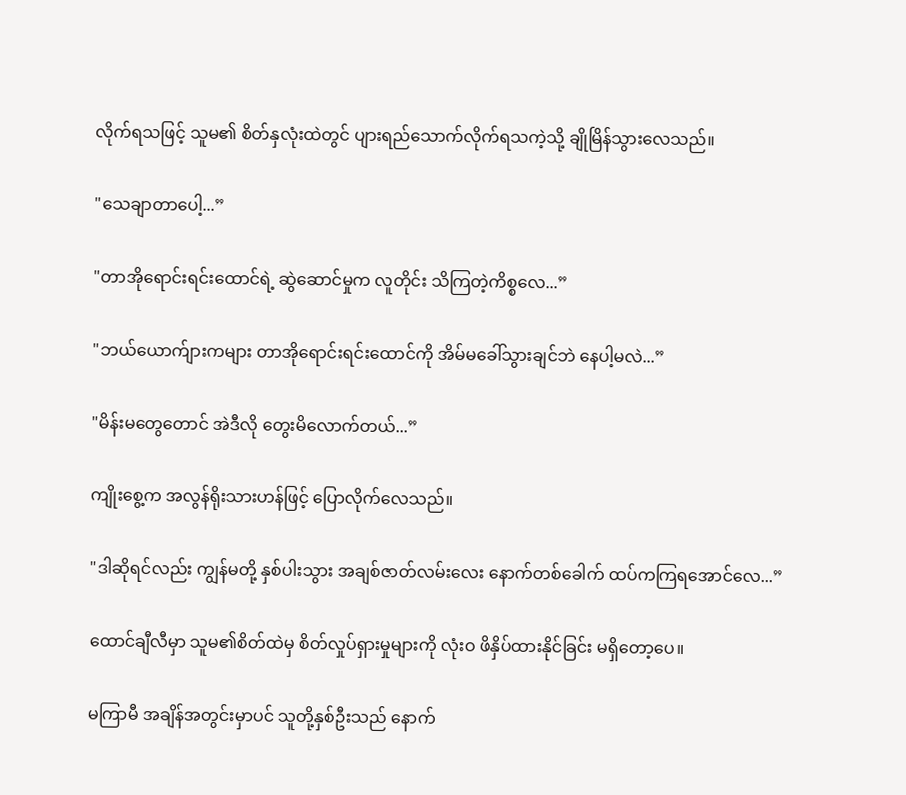လိုက်ရသဖြင့် သူမ၏ စိတ်နှလုံးထဲတွင် ပျားရည်သောက်လိုက်ရသကဲ့သို့ ချိုမြိန်သွားလေသည်။

"သေချာတာပေါ့...”

"တာအိုရောင်းရင်းထောင်ရဲ့ ဆွဲဆောင်မှုက လူတိုင်း သိကြတဲ့ကိစ္စလေ...”

"ဘယ်ယောက်ျားကများ တာအိုရောင်းရင်းထောင်ကို အိမ်မခေါ်သွားချင်ဘဲ နေပါ့မလဲ...”

"မိန်းမတွေတောင် အဲဒီလို တွေးမိလောက်တယ်...”

ကျိုးစွေ့က အလွန်ရိုးသားဟန်ဖြင့် ပြောလိုက်လေသည်။

"ဒါဆိုရင်လည်း ကျွန်မတို့ နှစ်ပါးသွား အချစ်ဇာတ်လမ်းလေး နောက်တစ်ခေါက် ထပ်ကကြရအောင်လေ...”

ထောင်ချီလီမှာ သူမ၏စိတ်ထဲမှ စိတ်လှုပ်ရှားမှုများကို လုံးဝ ဖိနှိပ်ထားနိုင်ခြင်း မရှိတော့ပေ။

မကြာမီ အချိန်အတွင်းမှာပင် သူတို့နှစ်ဦးသည် နောက်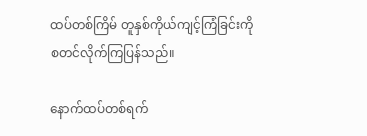ထပ်တစ်ကြိမ် တူနှစ်ကိုယ်ကျင့်ကြံခြင်းကို စတင်လိုက်ကြပြန်သည်။

နောက်ထပ်တစ်ရက်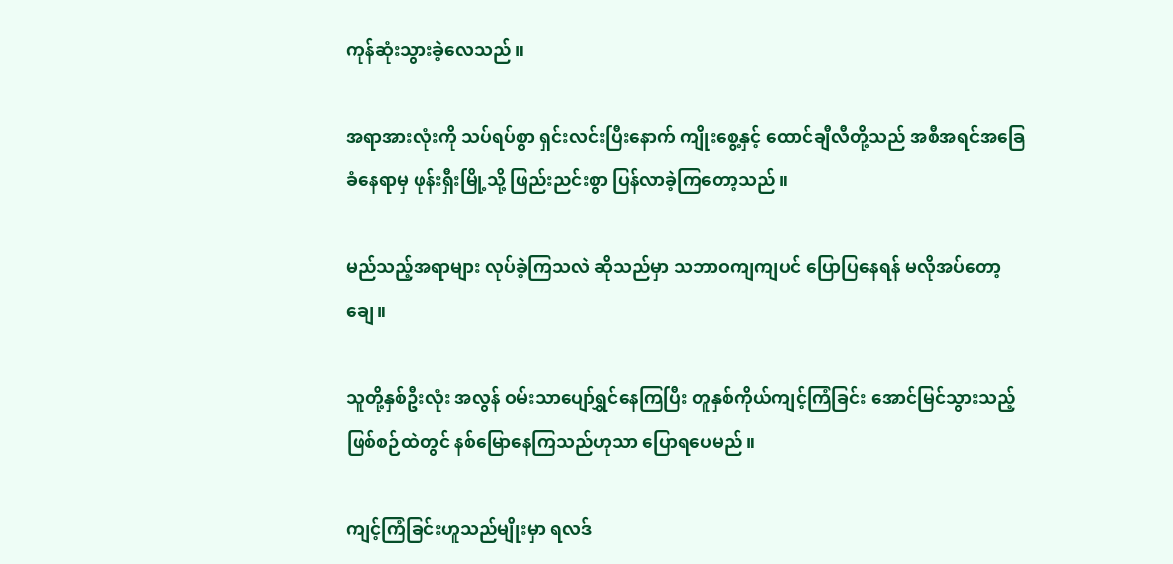ကုန်ဆုံးသွားခဲ့လေသည်။

အရာအားလုံးကို သပ်ရပ်စွာ ရှင်းလင်းပြီးနောက် ကျိုးစွေ့နှင့် ထောင်ချီလီတို့သည် အစီအရင်အခြေခံနေရာမှ ဖုန်းရှီးမြို့သို့ ဖြည်းညင်းစွာ ပြန်လာခဲ့ကြတော့သည်။

မည်သည့်အရာများ လုပ်ခဲ့ကြသလဲ ဆိုသည်မှာ သဘာဝကျကျပင် ပြောပြနေရန် မလိုအပ်တော့ချေ။

သူတို့နှစ်ဦးလုံး အလွန် ဝမ်းသာပျော်ရွှင်နေကြပြီး တူနှစ်ကိုယ်ကျင့်ကြံခြင်း အောင်မြင်သွားသည့် ဖြစ်စဉ်ထဲတွင် နစ်မြောနေကြသည်ဟုသာ ပြောရပေမည်။

ကျင့်ကြံခြင်းဟူသည်မျိုးမှာ ရလဒ်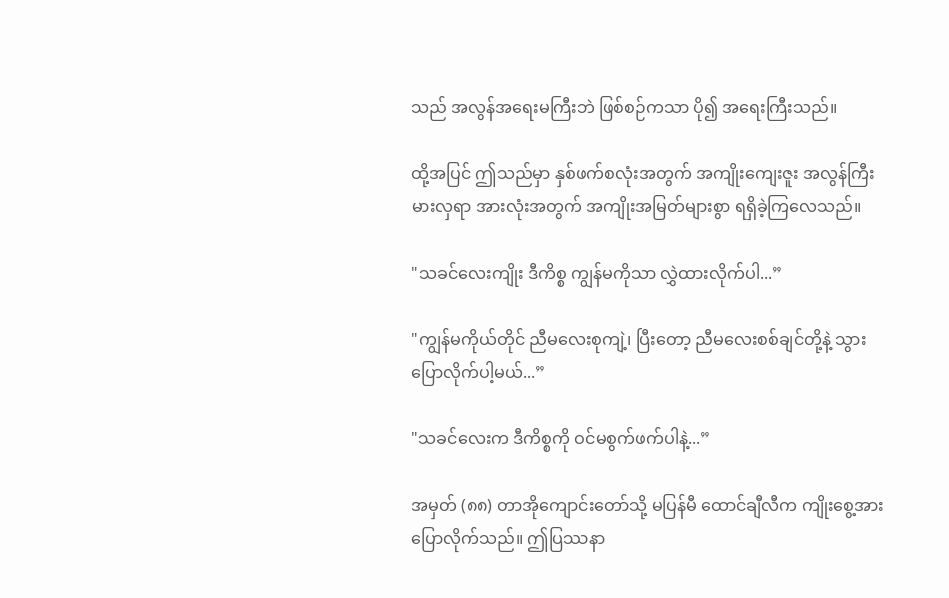သည် အလွန်အရေးမကြီးဘဲ ဖြစ်စဉ်ကသာ ပို၍ အရေးကြီးသည်။

ထို့အပြင် ဤသည်မှာ နှစ်ဖက်စလုံးအတွက် အကျိုးကျေးဇူး အလွန်ကြီးမားလှရာ အားလုံးအတွက် အကျိုးအမြတ်များစွာ ရရှိခဲ့ကြလေသည်။

"သခင်လေးကျိုး ဒီကိစ္စ ကျွန်မကိုသာ လွှဲထားလိုက်ပါ...”

"ကျွန်မကိုယ်တိုင် ညီမလေးစုကျဲ့၊ ပြီးတော့ ညီမလေးစစ်ချင်တို့နဲ့ သွားပြောလိုက်ပါ့မယ်...”

"သခင်လေးက ဒီကိစ္စကို ဝင်မစွက်ဖက်ပါနဲ့...”

အမှတ် (၈၈) တာအိုကျောင်းတော်သို့ မပြန်မီ ထောင်ချီလီက ကျိုးစွေ့အား ပြောလိုက်သည်။ ဤပြဿနာ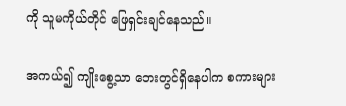ကို သူမကိုယ်တိုင် ဖြေရှင်းချင်နေသည်။

အကယ်၍ ကျိုးစွေ့သာ ဘေးတွင်ရှိနေပါက စကားများ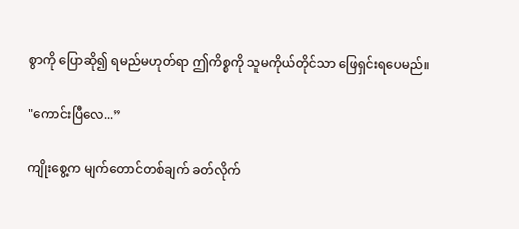စွာကို ပြောဆို၍ ရမည်မဟုတ်ရာ ဤကိစ္စကို သူမကိုယ်တိုင်သာ ဖြေရှင်းရပေမည်။

"ကောင်းပြီလေ...”

ကျိုးစွေ့က မျက်တောင်တစ်ချက် ခတ်လိုက်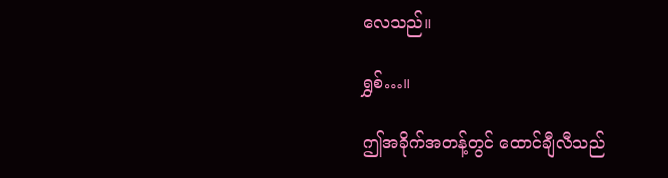လေသည်။

ရွှစ်…။

ဤအခိုက်အတန့်တွင် ထောင်ချီလီသည်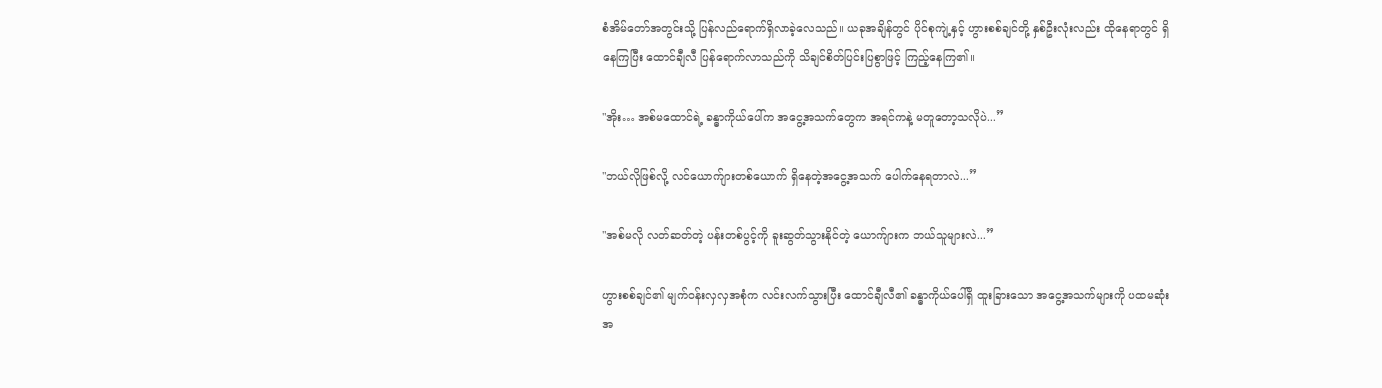စံအိမ်တော်အတွင်းသို့ ပြန်လည်ရောက်ရှိလာခဲ့လေသည်။ ယခုအချိန်တွင် ပိုင်စုကျဲ့နှင့် ဟွားစစ်ချင်တို့ နှစ်ဦးလုံးလည်း ထိုနေရာတွင် ရှိနေကြပြီး ထောင်ချီလီ ပြန်ရောက်လာသည်ကို သိချင်စိတ်ပြင်းပြစွာဖြင့် ကြည့်နေကြ၏။

"အိုး… အစ်မထောင်ရဲ့ ခန္ဓာကိုယ်ပေါ်က အငွေ့အသက်တွေက အရင်ကနဲ့ မတူတော့သလိုပဲ...”

"ဘယ်လိုဖြစ်လို့ လင်ယောက်ျားတစ်ယောက် ရှိနေတဲ့အငွေ့အသက် ပေါက်နေရတာလဲ...”

"အစ်မလို လတ်ဆတ်တဲ့ ပန်းတစ်ပွင့်ကို ခူးဆွတ်သွားနိုင်တဲ့ ယောက်ျားက ဘယ်သူများလဲ...”

ဟွားစစ်ချင်၏ မျက်ဝန်းလှလှအစုံက လင်းလက်သွားပြီး ထောင်ချီလီ၏ ခန္ဓာကိုယ်ပေါ်ရှိ ထူးခြားသော အငွေ့အသက်များကို ပထမဆုံးအ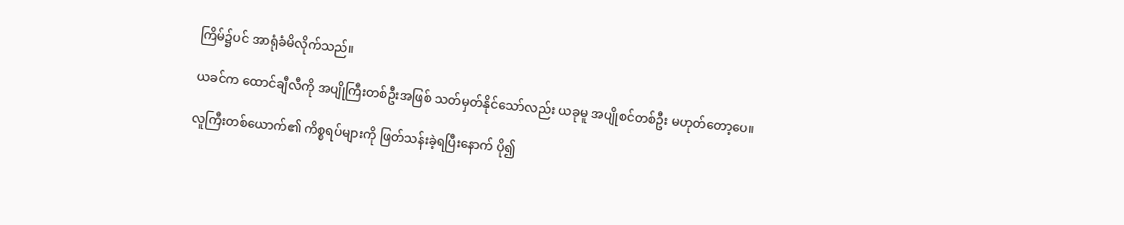ကြိမ်၌ပင် အာရုံခံမိလိုက်သည်။

ယခင်က ထောင်ချီလီကို အပျိုကြီးတစ်ဦးအဖြစ် သတ်မှတ်နိုင်သော်လည်း ယခုမူ အပျိုစင်တစ်ဦး မဟုတ်တော့ပေ။

လူကြီးတစ်ယောက်၏ ကိစ္စရပ်များကို ဖြတ်သန်းခဲ့ရပြီးနောက် ပို၍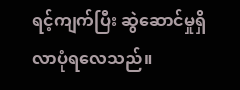ရင့်ကျက်ပြီး ဆွဲဆောင်မှုရှိလာပုံရလေသည်။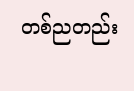တစ်ညတည်း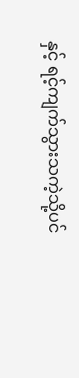နှင့် ရင့်ကျက်သွားသကဲ့သို့ပင်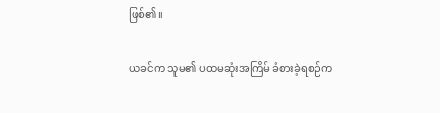ဖြစ်၏။

ယခင်က သူမ၏ ပထမဆုံးအကြိမ် ခံစားခဲ့ရစဉ်က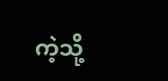ကဲ့သို့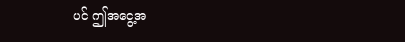ပင် ဤအငွေ့အ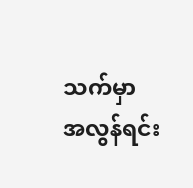သက်မှာ အလွန်ရင်း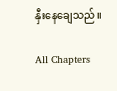နှီးနေချေသည်။

All Chapters